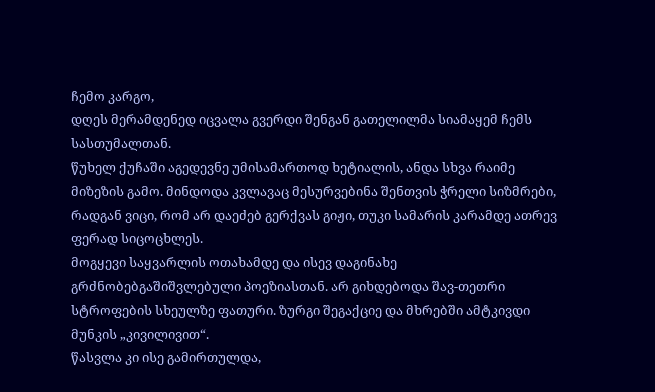ჩემო კარგო,
დღეს მერამდენედ იცვალა გვერდი შენგან გათელილმა სიამაყემ ჩემს სასთუმალთან.
წუხელ ქუჩაში აგედევნე უმისამართოდ ხეტიალის, ანდა სხვა რაიმე მიზეზის გამო. მინდოდა კვლავაც მესურვებინა შენთვის ჭრელი სიზმრები, რადგან ვიცი, რომ არ დაეძებ გერქვას გიჟი, თუკი სამარის კარამდე ათრევ ფერად სიცოცხლეს.
მოგყევი საყვარლის ოთახამდე და ისევ დაგინახე გრძნობებგაშიშვლებული პოეზიასთან. არ გიხდებოდა შავ-თეთრი სტროფების სხეულზე ფათური. ზურგი შეგაქციე და მხრებში ამტკივდი მუნკის „კივილივით“.
წასვლა კი ისე გამირთულდა,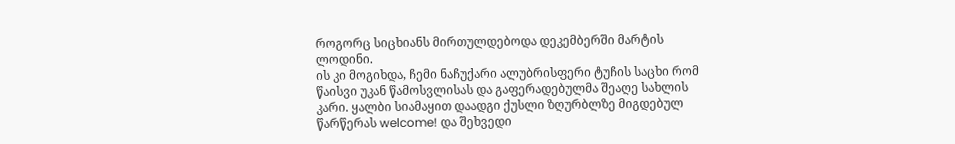როგორც სიცხიანს მირთულდებოდა დეკემბერში მარტის ლოდინი.
ის კი მოგიხდა, ჩემი ნაჩუქარი ალუბრისფერი ტუჩის საცხი რომ წაისვი უკან წამოსვლისას და გაფერადებულმა შეაღე სახლის კარი. ყალბი სიამაყით დაადგი ქუსლი ზღურბლზე მიგდებულ წარწერას welcome! და შეხვედი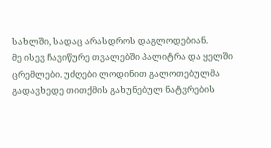სახლში, სადაც არასდროს დაგლოდებიან.
მე ისევ ჩავიწურე თვალებში პალიტრა და ყელში ცრემლები. უძღები ლოდინით გალოთებულმა გადავხედე თითქმის გახუნებულ ნატვრების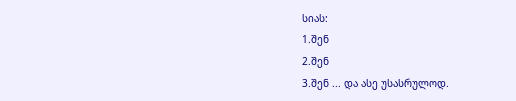სიას:
1.შენ
2.შენ
3.შენ ... და ასე უსასრულოდ.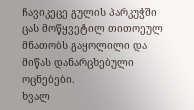ჩავიკეცე გულის პარკუჭში ცას მოწყვეტილ თითოეულ მნათობს გაყოლილი და მიწას დანარცხებული ოცნებები.
ხვალ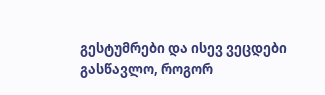გესტუმრები და ისევ ვეცდები გასწავლო, როგორ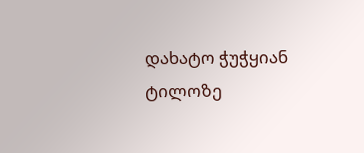დახატო ჭუჭყიან ტილოზე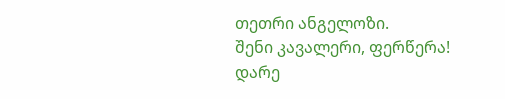თეთრი ანგელოზი.
შენი კავალერი, ფერწერა!
დარე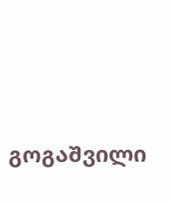გოგაშვილი